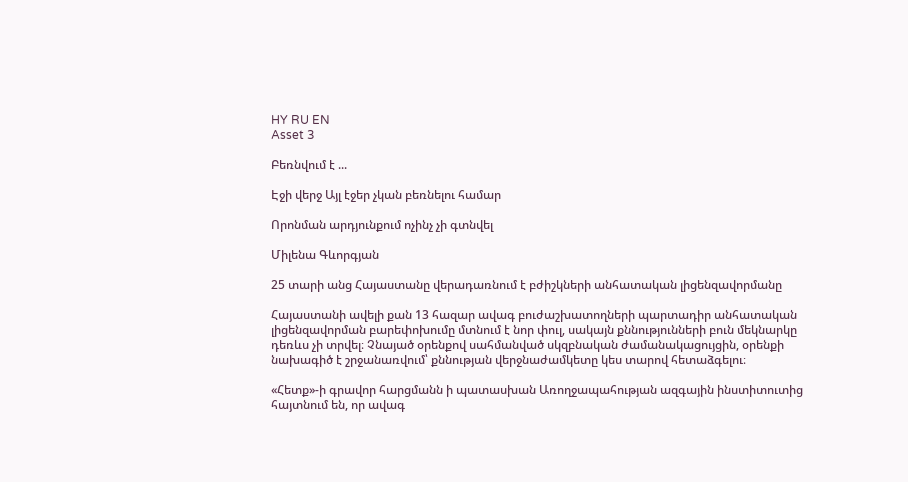HY RU EN
Asset 3

Բեռնվում է ...

Էջի վերջ Այլ էջեր չկան բեռնելու համար

Որոնման արդյունքում ոչինչ չի գտնվել

Միլենա Գևորգյան

25 տարի անց Հայաստանը վերադառնում է բժիշկների անհատական լիցենզավորմանը

Հայաստանի ավելի քան 13 հազար ավագ բուժաշխատողների պարտադիր անհատական լիցենզավորման բարեփոխումը մտնում է նոր փուլ, սակայն քննությունների բուն մեկնարկը դեռևս չի տրվել։ Չնայած օրենքով սահմանված սկզբնական ժամանակացույցին, օրենքի նախագիծ է շրջանառվում՝ քննության վերջնաժամկետը կես տարով հետաձգելու։

«Հետք»-ի գրավոր հարցմանն ի պատասխան Առողջապահության ազգային ինստիտուտից հայտնում են, որ ավագ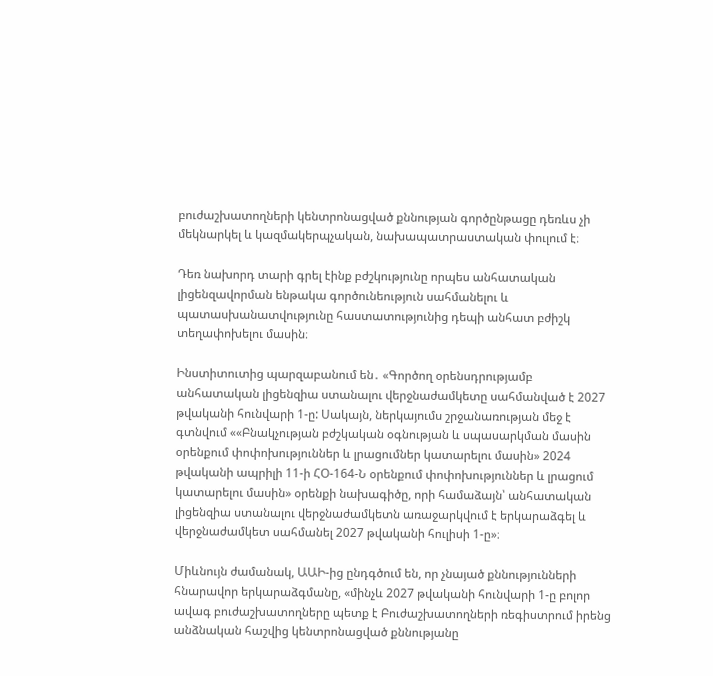բուժաշխատողների կենտրոնացված քննության գործընթացը դեռևս չի մեկնարկել և կազմակերպչական, նախապատրաստական փուլում է։

Դեռ նախորդ տարի գրել էինք բժշկությունը որպես անհատական լիցենզավորման ենթակա գործունեություն սահմանելու և պատասխանատվությունը հաստատությունից դեպի անհատ բժիշկ տեղափոխելու մասին։

Ինստիտուտից պարզաբանում են․ «Գործող օրենսդրությամբ անհատական լիցենզիա ստանալու վերջնաժամկետը սահմանված է 2027 թվականի հունվարի 1-ը: Սակայն, ներկայումս շրջանառության մեջ է գտնվում ««Բնակչության բժշկական օգնության և սպասարկման մասին օրենքում փոփոխություններ և լրացումներ կատարելու մասին» 2024 թվականի ապրիլի 11-ի ՀՕ-164-Ն օրենքում փոփոխություններ և լրացում կատարելու մասին» օրենքի նախագիծը, որի համաձայն՝ անհատական լիցենզիա ստանալու վերջնաժամկետն առաջարկվում է երկարաձգել և վերջնաժամկետ սահմանել 2027 թվականի հուլիսի 1-ը»։

Միևնույն ժամանակ, ԱԱԻ-ից ընդգծում են, որ չնայած քննությունների հնարավոր երկարաձգմանը, «մինչև 2027 թվականի հունվարի 1-ը բոլոր ավագ բուժաշխատողները պետք է Բուժաշխատողների ռեգիստրում իրենց անձնական հաշվից կենտրոնացված քննությանը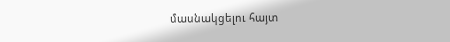մասնակցելու հայտ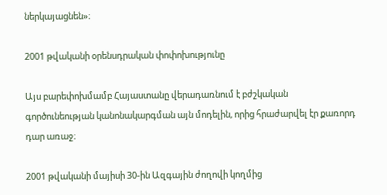ներկայացնեն»։

2001 թվականի օրենսդրական փոփոխությունը

Այս բարեփոխմամբ Հայաստանը վերադառնում է բժշկական գործունեության կանոնակարգման այն մոդելին, որից հրաժարվել էր քառորդ դար առաջ։

2001 թվականի մայիսի 30-ին Ազգային ժողովի կողմից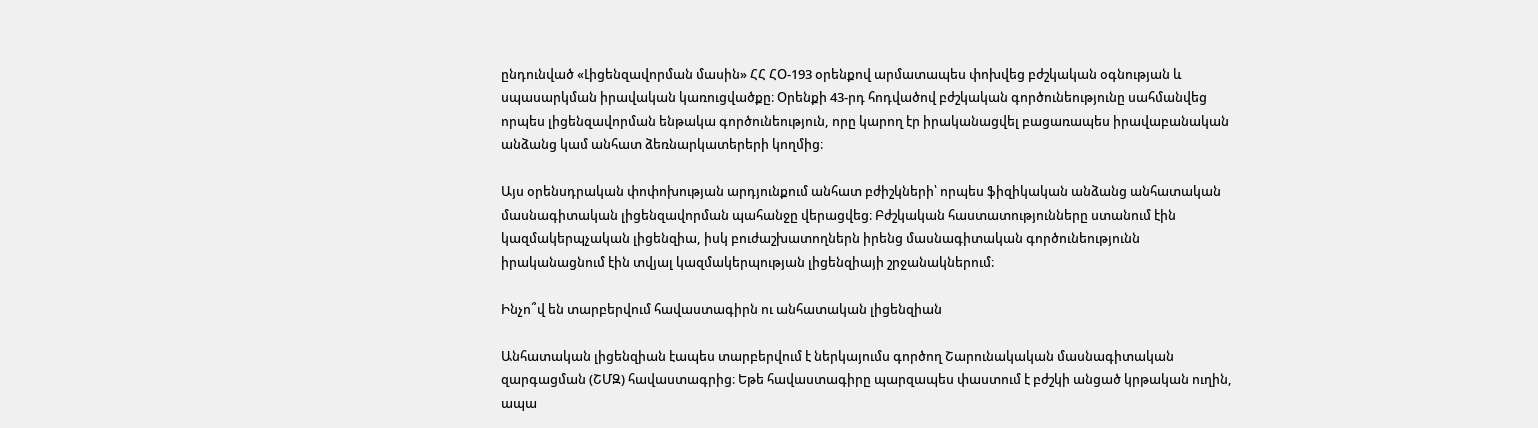ընդունված «Լիցենզավորման մասին» ՀՀ ՀՕ-193 օրենքով արմատապես փոխվեց բժշկական օգնության և սպասարկման իրավական կառուցվածքը։ Օրենքի 43-րդ հոդվածով բժշկական գործունեությունը սահմանվեց որպես լիցենզավորման ենթակա գործունեություն, որը կարող էր իրականացվել բացառապես իրավաբանական անձանց կամ անհատ ձեռնարկատերերի կողմից։

Այս օրենսդրական փոփոխության արդյունքում անհատ բժիշկների՝ որպես ֆիզիկական անձանց անհատական մասնագիտական լիցենզավորման պահանջը վերացվեց։ Բժշկական հաստատությունները ստանում էին կազմակերպչական լիցենզիա, իսկ բուժաշխատողներն իրենց մասնագիտական գործունեությունն իրականացնում էին տվյալ կազմակերպության լիցենզիայի շրջանակներում։

Ինչո՞վ են տարբերվում հավաստագիրն ու անհատական լիցենզիան

Անհատական լիցենզիան էապես տարբերվում է ներկայումս գործող Շարունակական մասնագիտական զարգացման (ՇՄԶ) հավաստագրից։ Եթե հավաստագիրը պարզապես փաստում է բժշկի անցած կրթական ուղին, ապա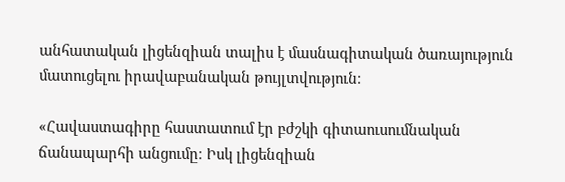անհատական լիցենզիան տալիս է մասնագիտական ծառայություն մատուցելու իրավաբանական թույլտվություն։

«Հավաստագիրը հաստատում էր բժշկի գիտաուսումնական ճանապարհի անցումը։ Իսկ լիցենզիան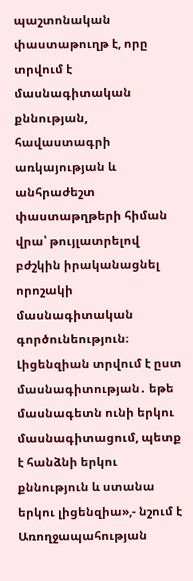պաշտոնական փաստաթուղթ է, որը տրվում է մասնագիտական քննության, հավաստագրի առկայության և անհրաժեշտ փաստաթղթերի հիման վրա՝ թույլատրելով բժշկին իրականացնել որոշակի մասնագիտական գործունեություն։ Լիցենզիան տրվում է ըստ մասնագիտության․ եթե մասնագետն ունի երկու մասնագիտացում, պետք է հանձնի երկու քննություն և ստանա երկու լիցենզիա»,- նշում է Առողջապահության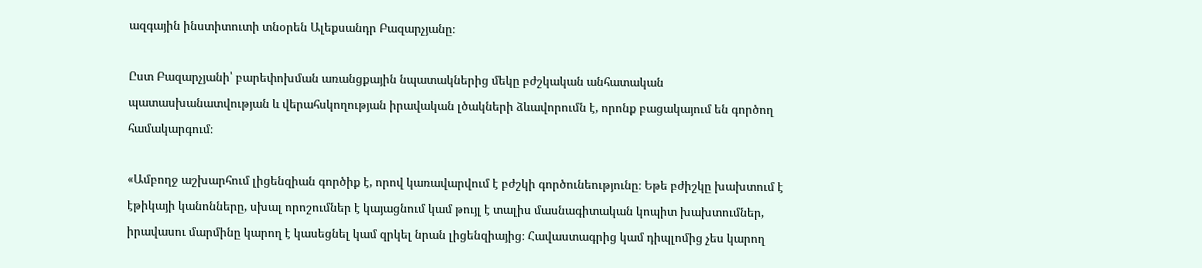ազգային ինստիտուտի տնօրեն Ալեքսանդր Բազարչյանը։

Ըստ Բազարչյանի՝ բարեփոխման առանցքային նպատակներից մեկը բժշկական անհատական պատասխանատվության և վերահսկողության իրավական լծակների ձևավորումն է, որոնք բացակայում են գործող համակարգում։

«Ամբողջ աշխարհում լիցենզիան գործիք է, որով կառավարվում է բժշկի գործունեությունը։ Եթե բժիշկը խախտում է էթիկայի կանոնները, սխալ որոշումներ է կայացնում կամ թույլ է տալիս մասնագիտական կոպիտ խախտումներ, իրավասու մարմինը կարող է կասեցնել կամ զրկել նրան լիցենզիայից։ Հավաստագրից կամ դիպլոմից չես կարող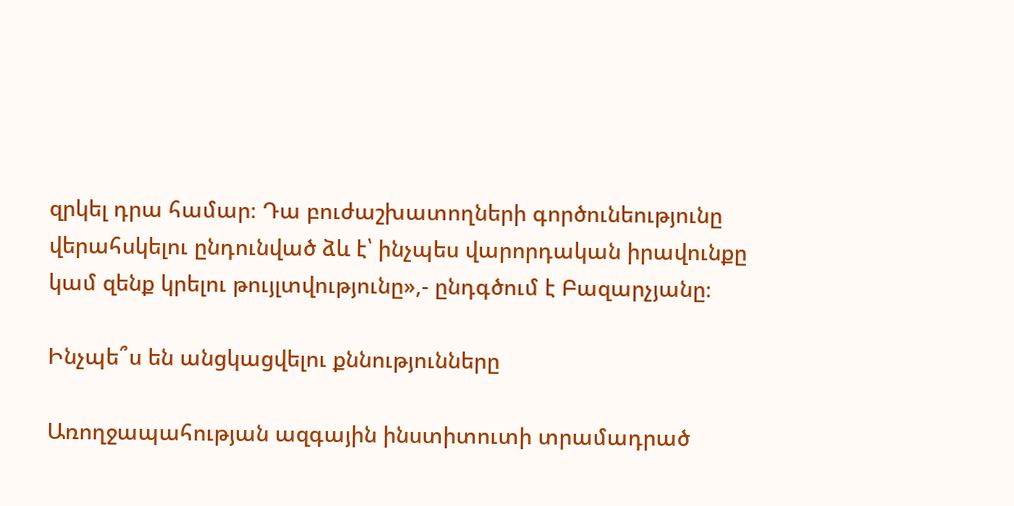զրկել դրա համար։ Դա բուժաշխատողների գործունեությունը վերահսկելու ընդունված ձև է՝ ինչպես վարորդական իրավունքը կամ զենք կրելու թույլտվությունը»,- ընդգծում է Բազարչյանը։

Ինչպե՞ս են անցկացվելու քննությունները

Առողջապահության ազգային ինստիտուտի տրամադրած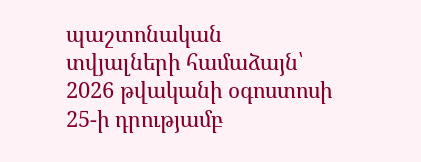պաշտոնական տվյալների համաձայն՝ 2026 թվականի օգոստոսի 25-ի դրությամբ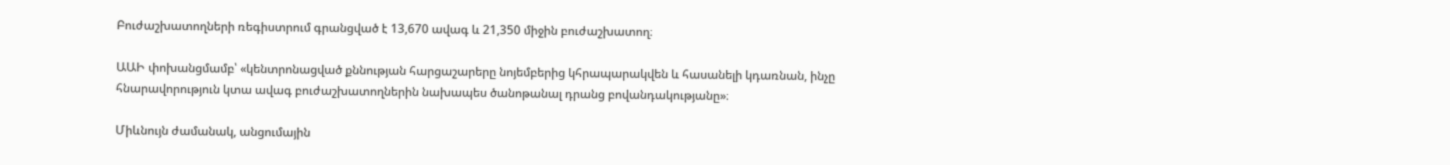Բուժաշխատողների ռեգիստրում գրանցված է 13,670 ավագ և 21,350 միջին բուժաշխատող։

ԱԱԻ փոխանցմամբ՝ «կենտրոնացված քննության հարցաշարերը նոյեմբերից կհրապարակվեն և հասանելի կդառնան, ինչը հնարավորություն կտա ավագ բուժաշխատողներին նախապես ծանոթանալ դրանց բովանդակությանը»։

Միևնույն ժամանակ, անցումային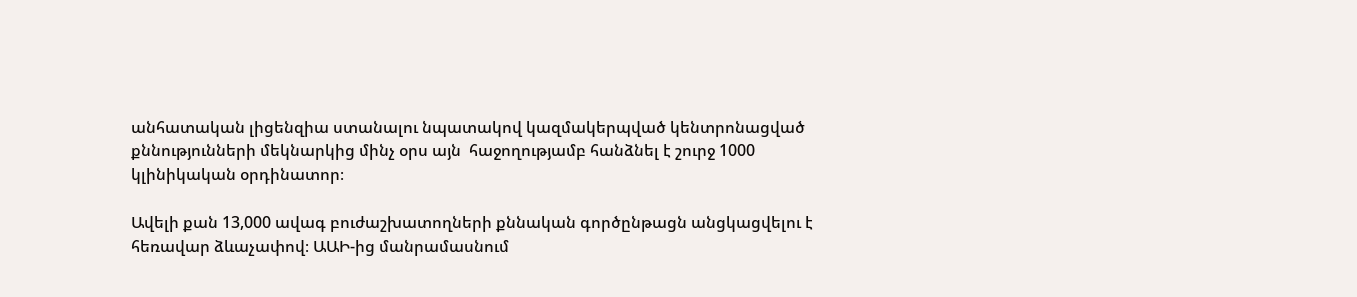անհատական լիցենզիա ստանալու նպատակով կազմակերպված կենտրոնացված քննությունների մեկնարկից մինչ օրս այն  հաջողությամբ հանձնել է շուրջ 1000 կլինիկական օրդինատոր։

Ավելի քան 13,000 ավագ բուժաշխատողների քննական գործընթացն անցկացվելու է հեռավար ձևաչափով։ ԱԱԻ-ից մանրամասնում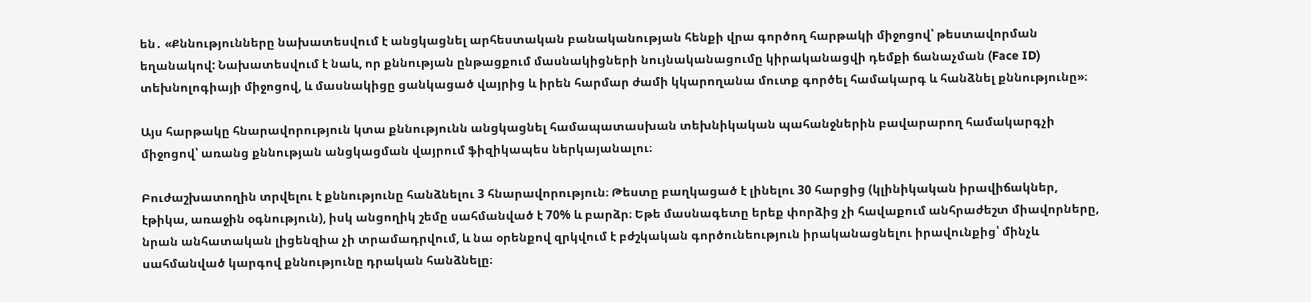են․ «Քննությունները նախատեսվում է անցկացնել արհեստական բանականության հենքի վրա գործող հարթակի միջոցով՝ թեստավորման եղանակով: Նախատեսվում է նաև, որ քննության ընթացքում մասնակիցների նույնականացումը կիրականացվի դեմքի ճանաչման (Face ID) տեխնոլոգիայի միջոցով, և մասնակիցը ցանկացած վայրից և իրեն հարմար ժամի կկարողանա մուտք գործել համակարգ և հանձնել քննությունը»։

Այս հարթակը հնարավորություն կտա քննությունն անցկացնել համապատասխան տեխնիկական պահանջներին բավարարող համակարգչի միջոցով՝ առանց քննության անցկացման վայրում ֆիզիկապես ներկայանալու։

Բուժաշխատողին տրվելու է քննությունը հանձնելու 3 հնարավորություն։ Թեստը բաղկացած է լինելու 30 հարցից (կլինիկական իրավիճակներ, էթիկա, առաջին օգնություն), իսկ անցողիկ շեմը սահմանված է 70% և բարձր։ Եթե մասնագետը երեք փորձից չի հավաքում անհրաժեշտ միավորները, նրան անհատական լիցենզիա չի տրամադրվում, և նա օրենքով զրկվում է բժշկական գործունեություն իրականացնելու իրավունքից՝ մինչև սահմանված կարգով քննությունը դրական հանձնելը։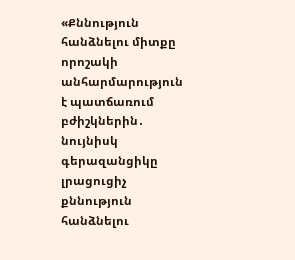«Քննություն հանձնելու միտքը որոշակի անհարմարություն է պատճառում բժիշկներին․ նույնիսկ գերազանցիկը լրացուցիչ քննություն հանձնելու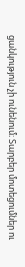ցանկություն չի ունենում։ Տարբեր մոտեցումներ ու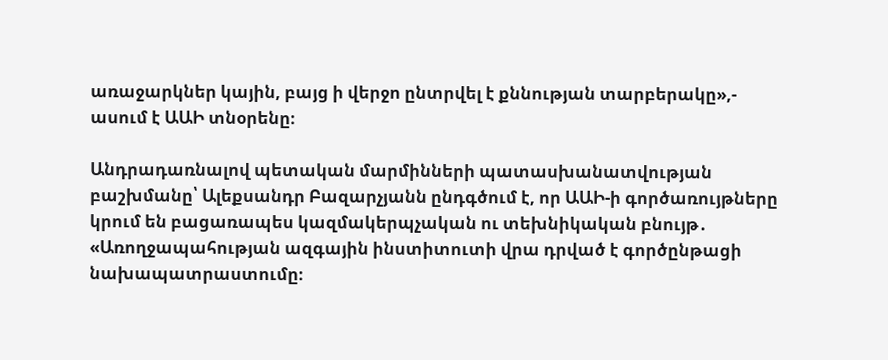առաջարկներ կային, բայց ի վերջո ընտրվել է քննության տարբերակը»,- ասում է ԱԱԻ տնօրենը։

Անդրադառնալով պետական մարմինների պատասխանատվության բաշխմանը՝ Ալեքսանդր Բազարչյանն ընդգծում է, որ ԱԱԻ-ի գործառույթները կրում են բացառապես կազմակերպչական ու տեխնիկական բնույթ․ «Առողջապահության ազգային ինստիտուտի վրա դրված է գործընթացի նախապատրաստումը։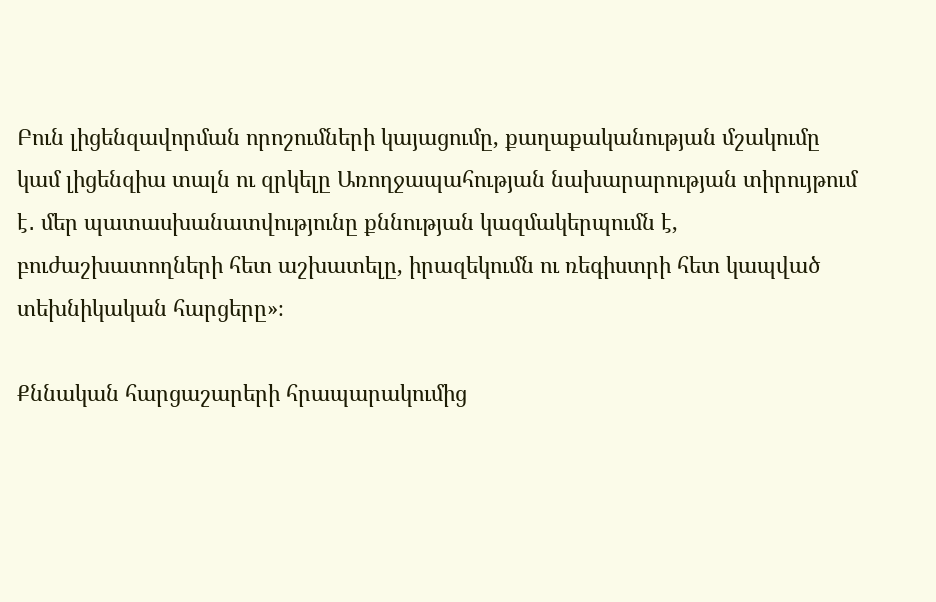Բուն լիցենզավորման որոշումների կայացումը, քաղաքականության մշակումը կամ լիցենզիա տալն ու զրկելը Առողջապահության նախարարության տիրույթում է․ մեր պատասխանատվությունը քննության կազմակերպումն է, բուժաշխատողների հետ աշխատելը, իրազեկումն ու ռեգիստրի հետ կապված տեխնիկական հարցերը»։

Քննական հարցաշարերի հրապարակումից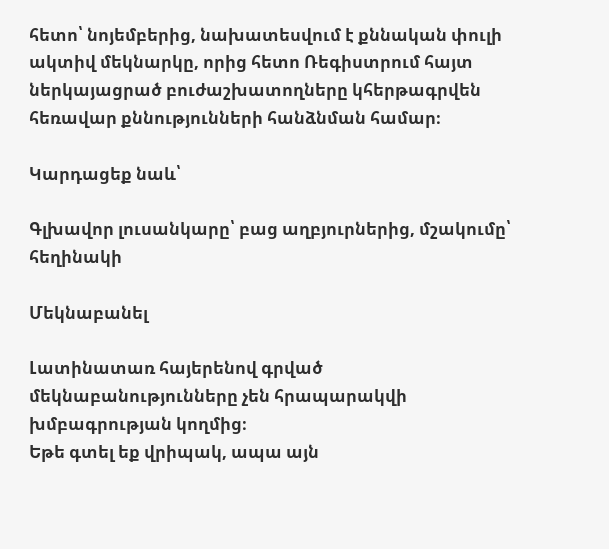հետո՝ նոյեմբերից, նախատեսվում է քննական փուլի ակտիվ մեկնարկը, որից հետո Ռեգիստրում հայտ ներկայացրած բուժաշխատողները կհերթագրվեն հեռավար քննությունների հանձնման համար։

Կարդացեք նաև՝

Գլխավոր լուսանկարը՝ բաց աղբյուրներից, մշակումը՝ հեղինակի

Մեկնաբանել

Լատինատառ հայերենով գրված մեկնաբանությունները չեն հրապարակվի խմբագրության կողմից։
Եթե գտել եք վրիպակ, ապա այն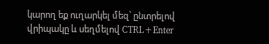կարող եք ուղարկել մեզ՝ ընտրելով վրիպակը և սեղմելով CTRL+Enter